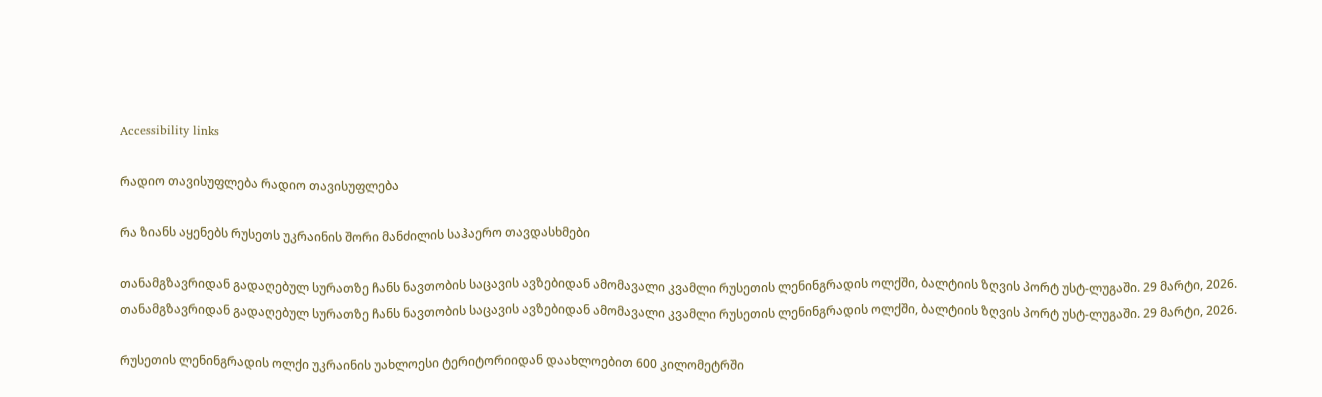Accessibility links

რადიო თავისუფლება რადიო თავისუფლება

რა ზიანს აყენებს რუსეთს უკრაინის შორი მანძილის საჰაერო თავდასხმები

თანამგზავრიდან გადაღებულ სურათზე ჩანს ნავთობის საცავის ავზებიდან ამომავალი კვამლი რუსეთის ლენინგრადის ოლქში, ბალტიის ზღვის პორტ უსტ-ლუგაში. 29 მარტი, 2026.
თანამგზავრიდან გადაღებულ სურათზე ჩანს ნავთობის საცავის ავზებიდან ამომავალი კვამლი რუსეთის ლენინგრადის ოლქში, ბალტიის ზღვის პორტ უსტ-ლუგაში. 29 მარტი, 2026.

რუსეთის ლენინგრადის ოლქი უკრაინის უახლოესი ტერიტორიიდან დაახლოებით 600 კილომეტრში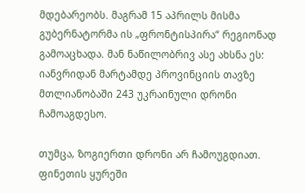მდებარეობს. მაგრამ 15 აპრილს მისმა გუბერნატორმა ის „ფრონტისპირა“ რეგიონად გამოაცხადა. მან ნაწილობრივ ასე ახსნა ეს: იანვრიდან მარტამდე პროვინციის თავზე მთლიანობაში 243 უკრაინული დრონი ჩამოაგდესო.

თუმცა, ზოგიერთი დრონი არ ჩამოუგდიათ. ფინეთის ყურეში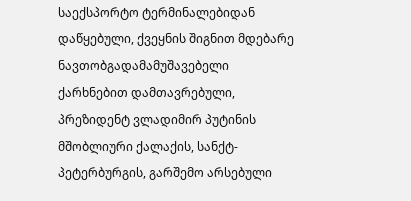საექსპორტო ტერმინალებიდან დაწყებული, ქვეყნის შიგნით მდებარე ნავთობგადამამუშავებელი ქარხნებით დამთავრებული, პრეზიდენტ ვლადიმირ პუტინის მშობლიური ქალაქის, სანქტ-პეტერბურგის, გარშემო არსებული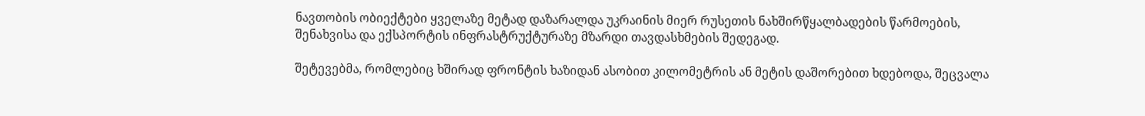ნავთობის ობიექტები ყველაზე მეტად დაზარალდა უკრაინის მიერ რუსეთის ნახშირწყალბადების წარმოების, შენახვისა და ექსპორტის ინფრასტრუქტურაზე მზარდი თავდასხმების შედეგად.

შეტევებმა, რომლებიც ხშირად ფრონტის ხაზიდან ასობით კილომეტრის ან მეტის დაშორებით ხდებოდა, შეცვალა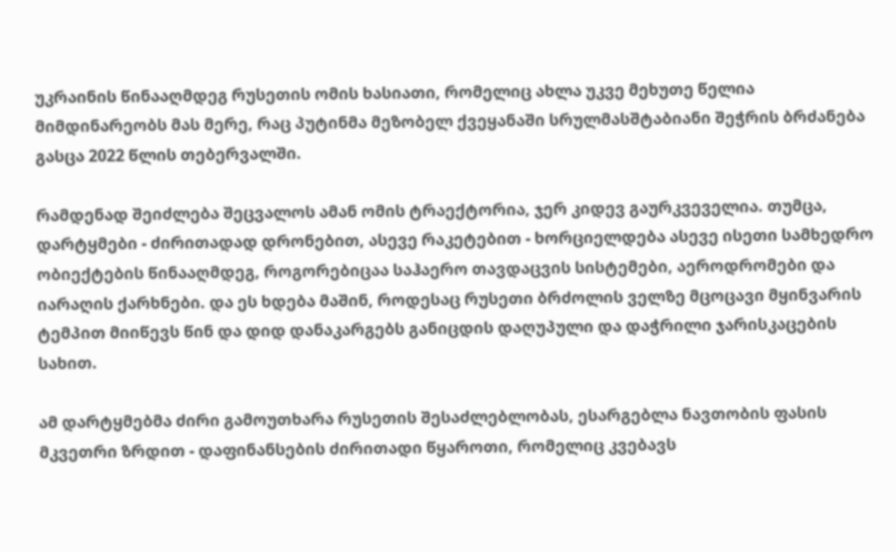უკრაინის წინააღმდეგ რუსეთის ომის ხასიათი, რომელიც ახლა უკვე მეხუთე წელია მიმდინარეობს მას მერე, რაც პუტინმა მეზობელ ქვეყანაში სრულმასშტაბიანი შეჭრის ბრძანება გასცა 2022 წლის თებერვალში.

რამდენად შეიძლება შეცვალოს ამან ომის ტრაექტორია, ჯერ კიდევ გაურკვეველია. თუმცა, დარტყმები - ძირითადად დრონებით, ასევე რაკეტებით - ხორციელდება ასევე ისეთი სამხედრო ობიექტების წინააღმდეგ, როგორებიცაა საჰაერო თავდაცვის სისტემები, აეროდრომები და იარაღის ქარხნები. და ეს ხდება მაშინ, როდესაც რუსეთი ბრძოლის ველზე მცოცავი მყინვარის ტემპით მიიწევს წინ და დიდ დანაკარგებს განიცდის დაღუპული და დაჭრილი ჯარისკაცების სახით.

ამ დარტყმებმა ძირი გამოუთხარა რუსეთის შესაძლებლობას, ესარგებლა ნავთობის ფასის მკვეთრი ზრდით - დაფინანსების ძირითადი წყაროთი, რომელიც კვებავს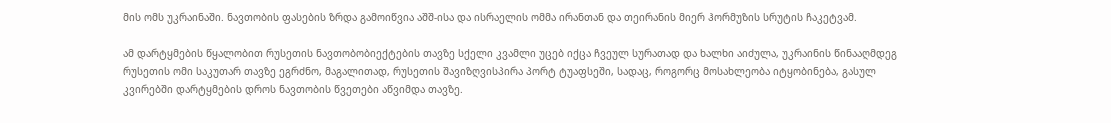მის ომს უკრაინაში. ნავთობის ფასების ზრდა გამოიწვია აშშ-ისა და ისრაელის ომმა ირანთან და თეირანის მიერ ჰორმუზის სრუტის ჩაკეტვამ.

ამ დარტყმების წყალობით რუსეთის ნავთობობიექტების თავზე სქელი კვამლი უცებ იქცა ჩვეულ სურათად და ხალხი აიძულა, უკრაინის წინააღმდეგ რუსეთის ომი საკუთარ თავზე ეგრძნო, მაგალითად, რუსეთის შავიზღვისპირა პორტ ტუაფსეში, სადაც, როგორც მოსახლეობა იტყობინება, გასულ კვირებში დარტყმების დროს ნავთობის წვეთები აწვიმდა თავზე.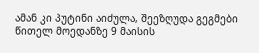ამან კი პუტინი აიძულა, შეეზღუდა გეგმები წითელ მოედანზე 9 მაისის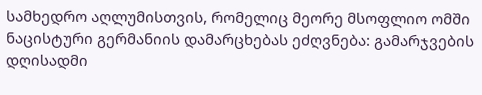სამხედრო აღლუმისთვის, რომელიც მეორე მსოფლიო ომში ნაცისტური გერმანიის დამარცხებას ეძღვნება: გამარჯვების დღისადმი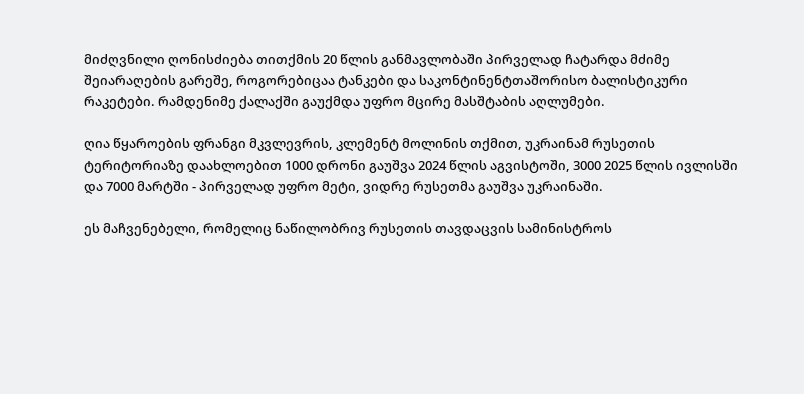მიძღვნილი ღონისძიება თითქმის 20 წლის განმავლობაში პირველად ჩატარდა მძიმე შეიარაღების გარეშე, როგორებიცაა ტანკები და საკონტინენტთაშორისო ბალისტიკური რაკეტები. რამდენიმე ქალაქში გაუქმდა უფრო მცირე მასშტაბის აღლუმები.

ღია წყაროების ფრანგი მკვლევრის, კლემენტ მოლინის თქმით, უკრაინამ რუსეთის ტერიტორიაზე დაახლოებით 1000 დრონი გაუშვა 2024 წლის აგვისტოში, 3000 2025 წლის ივლისში და 7000 მარტში - პირველად უფრო მეტი, ვიდრე რუსეთმა გაუშვა უკრაინაში.

ეს მაჩვენებელი, რომელიც ნაწილობრივ რუსეთის თავდაცვის სამინისტროს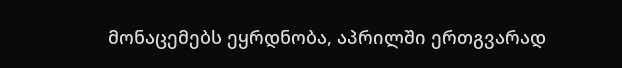მონაცემებს ეყრდნობა, აპრილში ერთგვარად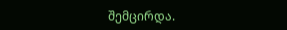შემცირდა.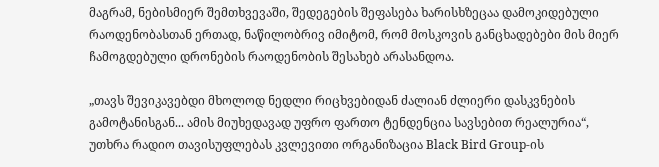მაგრამ, ნებისმიერ შემთხვევაში, შედეგების შეფასება ხარისხზეცაა დამოკიდებული რაოდენობასთან ერთად, ნაწილობრივ იმიტომ, რომ მოსკოვის განცხადებები მის მიერ ჩამოგდებული დრონების რაოდენობის შესახებ არასანდოა.

„თავს შევიკავებდი მხოლოდ ნედლი რიცხვებიდან ძალიან ძლიერი დასკვნების გამოტანისგან... ამის მიუხედავად უფრო ფართო ტენდენცია სავსებით რეალურია“, უთხრა რადიო თავისუფლებას კვლევითი ორგანიზაცია Black Bird Group-ის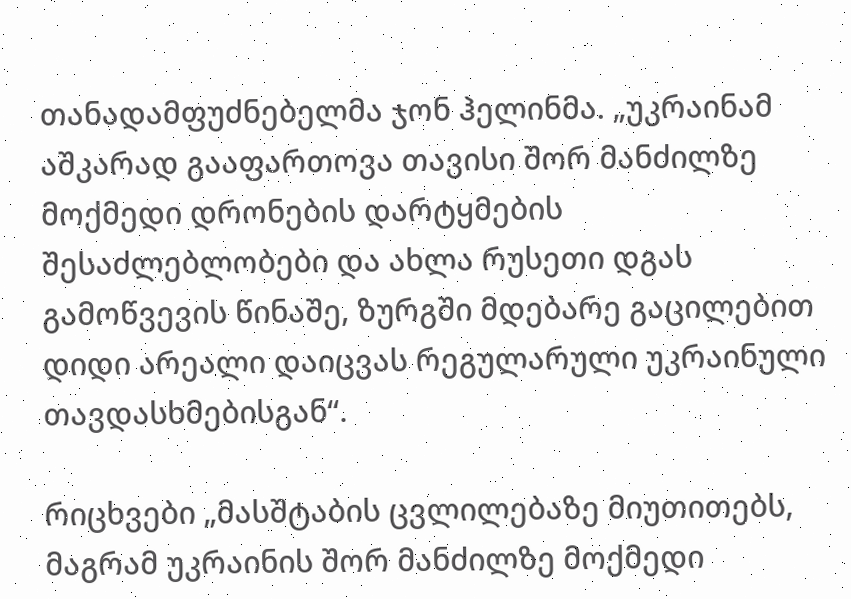თანადამფუძნებელმა ჯონ ჰელინმა. „უკრაინამ აშკარად გააფართოვა თავისი შორ მანძილზე მოქმედი დრონების დარტყმების შესაძლებლობები და ახლა რუსეთი დგას გამოწვევის წინაშე, ზურგში მდებარე გაცილებით დიდი არეალი დაიცვას რეგულარული უკრაინული თავდასხმებისგან“.

რიცხვები „მასშტაბის ცვლილებაზე მიუთითებს, მაგრამ უკრაინის შორ მანძილზე მოქმედი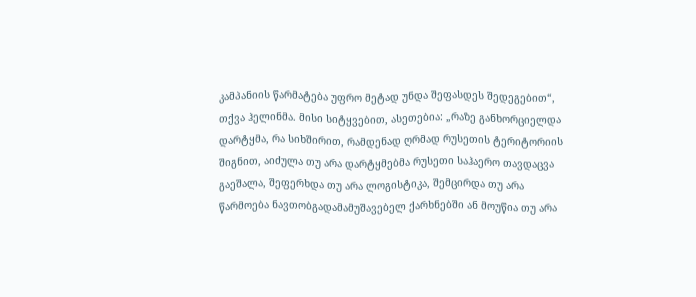კამპანიის წარმატება უფრო მეტად უნდა შეფასდეს შედეგებით“, თქვა ჰელინმა. მისი სიტყვებით, ასეთებია: „რაზე განხორციელდა დარტყმა, რა სიხშირით, რამდენად ღრმად რუსეთის ტერიტორიის შიგნით, აიძულა თუ არა დარტყმებმა რუსეთი საჰაერო თავდაცვა გაეშალა, შეფერხდა თუ არა ლოგისტიკა, შემცირდა თუ არა წარმოება ნავთობგადამამუშავებელ ქარხნებში ან მოუწია თუ არა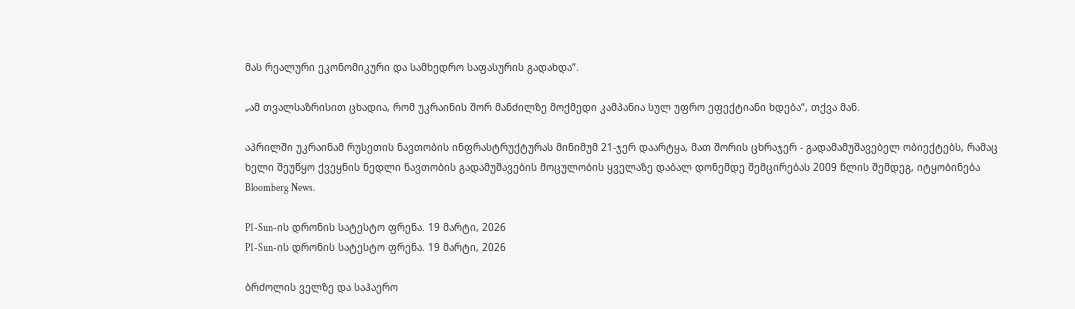მას რეალური ეკონომიკური და სამხედრო საფასურის გადახდა“.

„ამ თვალსაზრისით ცხადია, რომ უკრაინის შორ მანძილზე მოქმედი კამპანია სულ უფრო ეფექტიანი ხდება“, თქვა მან.

აპრილში უკრაინამ რუსეთის ნავთობის ინფრასტრუქტურას მინიმუმ 21-ჯერ დაარტყა, მათ შორის ცხრაჯერ - გადამამუშავებელ ობიექტებს, რამაც ხელი შეუწყო ქვეყნის ნედლი ნავთობის გადამუშავების მოცულობის ყველაზე დაბალ დონემდე შემცირებას 2009 წლის შემდეგ, იტყობინება Bloomberg News.

P1-Sun-ის დრონის სატესტო ფრენა. 19 მარტი, 2026
P1-Sun-ის დრონის სატესტო ფრენა. 19 მარტი, 2026

ბრძოლის ველზე და საჰაერო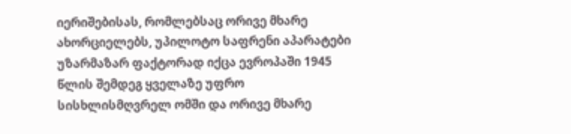იერიშებისას, რომლებსაც ორივე მხარე ახორციელებს, უპილოტო საფრენი აპარატები უზარმაზარ ფაქტორად იქცა ევროპაში 1945 წლის შემდეგ ყველაზე უფრო სისხლისმღვრელ ომში და ორივე მხარე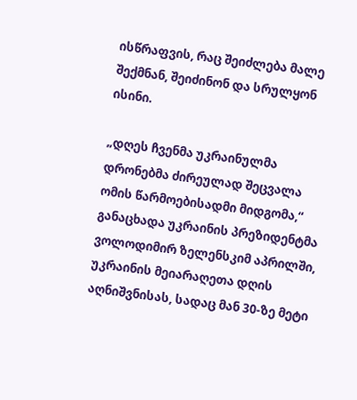ისწრაფვის, რაც შეიძლება მალე შექმნან, შეიძინონ და სრულყონ ისინი.

„დღეს ჩვენმა უკრაინულმა დრონებმა ძირეულად შეცვალა ომის წარმოებისადმი მიდგომა,“ განაცხადა უკრაინის პრეზიდენტმა ვოლოდიმირ ზელენსკიმ აპრილში, უკრაინის მეიარაღეთა დღის აღნიშვნისას, სადაც მან 30-ზე მეტი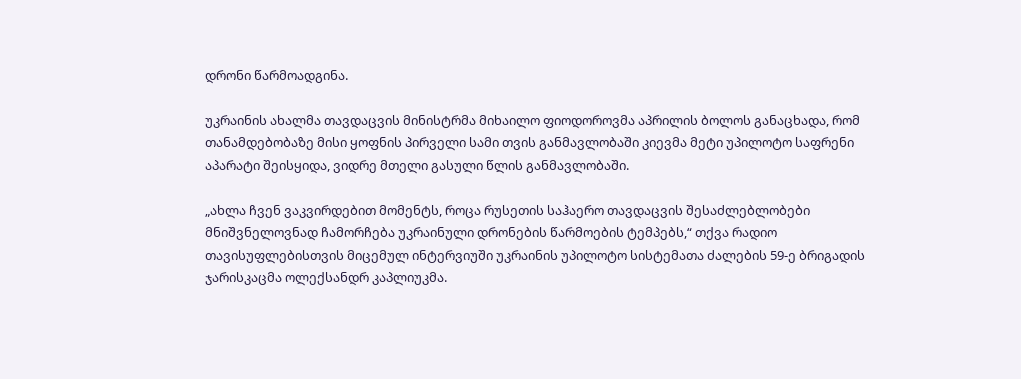დრონი წარმოადგინა.

უკრაინის ახალმა თავდაცვის მინისტრმა მიხაილო ფიოდოროვმა აპრილის ბოლოს განაცხადა, რომ თანამდებობაზე მისი ყოფნის პირველი სამი თვის განმავლობაში კიევმა მეტი უპილოტო საფრენი აპარატი შეისყიდა, ვიდრე მთელი გასული წლის განმავლობაში.

„ახლა ჩვენ ვაკვირდებით მომენტს, როცა რუსეთის საჰაერო თავდაცვის შესაძლებლობები მნიშვნელოვნად ჩამორჩება უკრაინული დრონების წარმოების ტემპებს,“ თქვა რადიო თავისუფლებისთვის მიცემულ ინტერვიუში უკრაინის უპილოტო სისტემათა ძალების 59-ე ბრიგადის ჯარისკაცმა ოლექსანდრ კაპლიუკმა.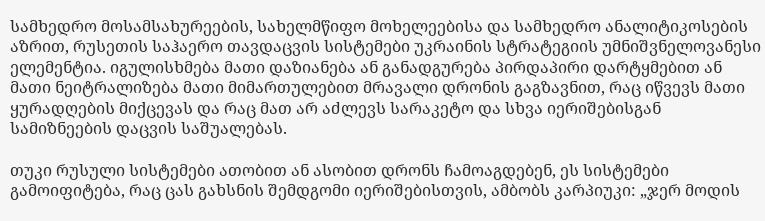სამხედრო მოსამსახურეების, სახელმწიფო მოხელეებისა და სამხედრო ანალიტიკოსების აზრით, რუსეთის საჰაერო თავდაცვის სისტემები უკრაინის სტრატეგიის უმნიშვნელოვანესი ელემენტია. იგულისხმება მათი დაზიანება ან განადგურება პირდაპირი დარტყმებით ან მათი ნეიტრალიზება მათი მიმართულებით მრავალი დრონის გაგზავნით, რაც იწვევს მათი ყურადღების მიქცევას და რაც მათ არ აძლევს სარაკეტო და სხვა იერიშებისგან სამიზნეების დაცვის საშუალებას.

თუკი რუსული სისტემები ათობით ან ასობით დრონს ჩამოაგდებენ, ეს სისტემები გამოიფიტება, რაც ცას გახსნის შემდგომი იერიშებისთვის, ამბობს კარპიუკი: „ჯერ მოდის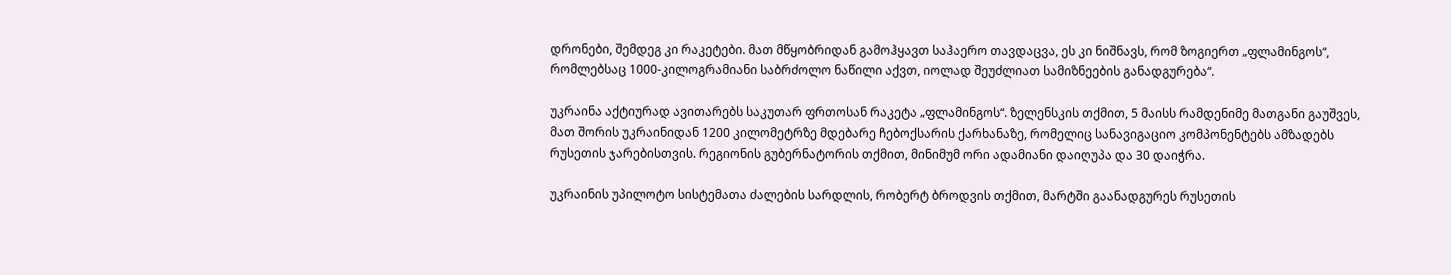დრონები, შემდეგ კი რაკეტები. მათ მწყობრიდან გამოჰყავთ საჰაერო თავდაცვა, ეს კი ნიშნავს, რომ ზოგიერთ „ფლამინგოს“, რომლებსაც 1000-კილოგრამიანი საბრძოლო ნაწილი აქვთ, იოლად შეუძლიათ სამიზნეების განადგურება“.

უკრაინა აქტიურად ავითარებს საკუთარ ფრთოსან რაკეტა „ფლამინგოს“. ზელენსკის თქმით, 5 მაისს რამდენიმე მათგანი გაუშვეს, მათ შორის უკრაინიდან 1200 კილომეტრზე მდებარე ჩებოქსარის ქარხანაზე, რომელიც სანავიგაციო კომპონენტებს ამზადებს რუსეთის ჯარებისთვის. რეგიონის გუბერნატორის თქმით, მინიმუმ ორი ადამიანი დაიღუპა და 30 დაიჭრა.

უკრაინის უპილოტო სისტემათა ძალების სარდლის, რობერტ ბროდვის თქმით, მარტში გაანადგურეს რუსეთის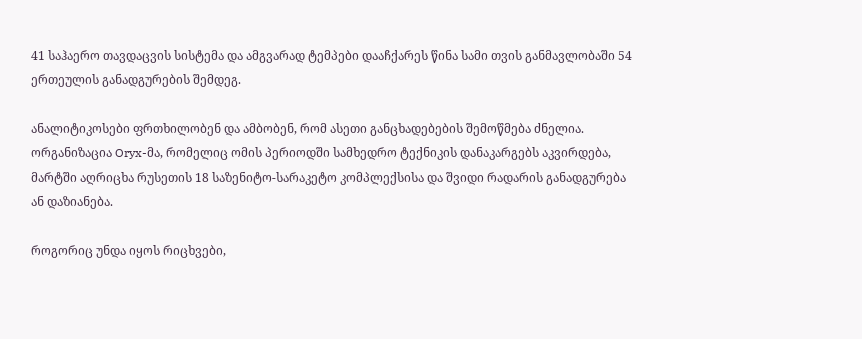41 საჰაერო თავდაცვის სისტემა და ამგვარად ტემპები დააჩქარეს წინა სამი თვის განმავლობაში 54 ერთეულის განადგურების შემდეგ.

ანალიტიკოსები ფრთხილობენ და ამბობენ, რომ ასეთი განცხადებების შემოწმება ძნელია. ორგანიზაცია Oryx-მა, რომელიც ომის პერიოდში სამხედრო ტექნიკის დანაკარგებს აკვირდება, მარტში აღრიცხა რუსეთის 18 საზენიტო-სარაკეტო კომპლექსისა და შვიდი რადარის განადგურება ან დაზიანება.

როგორიც უნდა იყოს რიცხვები,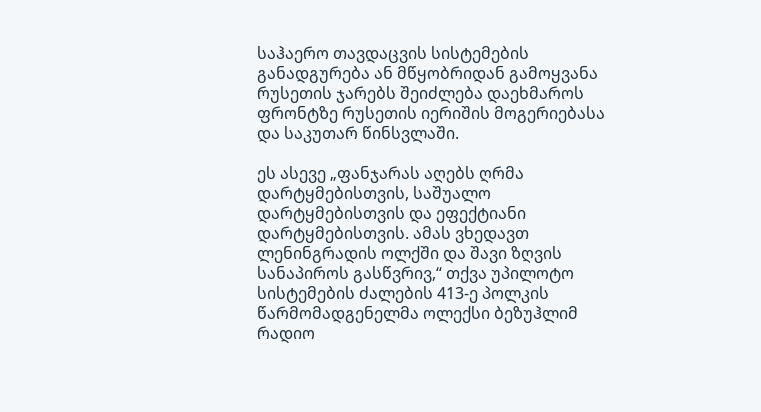საჰაერო თავდაცვის სისტემების განადგურება ან მწყობრიდან გამოყვანა რუსეთის ჯარებს შეიძლება დაეხმაროს ფრონტზე რუსეთის იერიშის მოგერიებასა და საკუთარ წინსვლაში.

ეს ასევე „ფანჯარას აღებს ღრმა დარტყმებისთვის, საშუალო დარტყმებისთვის და ეფექტიანი დარტყმებისთვის. ამას ვხედავთ ლენინგრადის ოლქში და შავი ზღვის სანაპიროს გასწვრივ,“ თქვა უპილოტო სისტემების ძალების 413-ე პოლკის წარმომადგენელმა ოლექსი ბეზუჰლიმ რადიო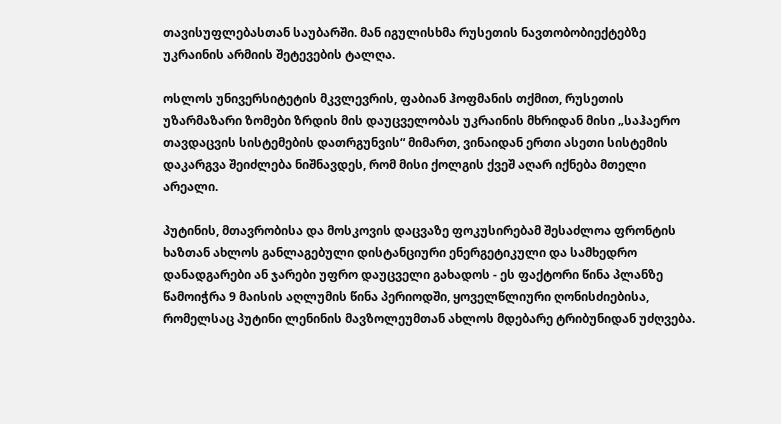თავისუფლებასთან საუბარში. მან იგულისხმა რუსეთის ნავთობობიექტებზე უკრაინის არმიის შეტევების ტალღა.

ოსლოს უნივერსიტეტის მკვლევრის, ფაბიან ჰოფმანის თქმით, რუსეთის უზარმაზარი ზომები ზრდის მის დაუცველობას უკრაინის მხრიდან მისი „საჰაერო თავდაცვის სისტემების დათრგუნვის“ მიმართ, ვინაიდან ერთი ასეთი სისტემის დაკარგვა შეიძლება ნიშნავდეს, რომ მისი ქოლგის ქვეშ აღარ იქნება მთელი არეალი.

პუტინის, მთავრობისა და მოსკოვის დაცვაზე ფოკუსირებამ შესაძლოა ფრონტის ხაზთან ახლოს განლაგებული დისტანციური ენერგეტიკული და სამხედრო დანადგარები ან ჯარები უფრო დაუცველი გახადოს - ეს ფაქტორი წინა პლანზე წამოიჭრა 9 მაისის აღლუმის წინა პერიოდში, ყოველწლიური ღონისძიებისა, რომელსაც პუტინი ლენინის მავზოლეუმთან ახლოს მდებარე ტრიბუნიდან უძღვება.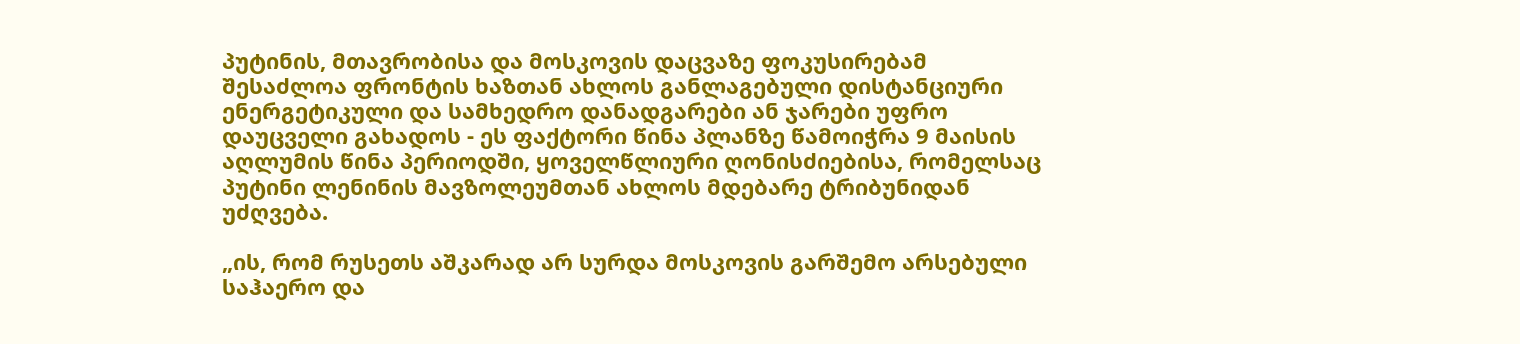პუტინის, მთავრობისა და მოსკოვის დაცვაზე ფოკუსირებამ შესაძლოა ფრონტის ხაზთან ახლოს განლაგებული დისტანციური ენერგეტიკული და სამხედრო დანადგარები ან ჯარები უფრო დაუცველი გახადოს - ეს ფაქტორი წინა პლანზე წამოიჭრა 9 მაისის აღლუმის წინა პერიოდში, ყოველწლიური ღონისძიებისა, რომელსაც პუტინი ლენინის მავზოლეუმთან ახლოს მდებარე ტრიბუნიდან უძღვება.

„ის, რომ რუსეთს აშკარად არ სურდა მოსკოვის გარშემო არსებული საჰაერო და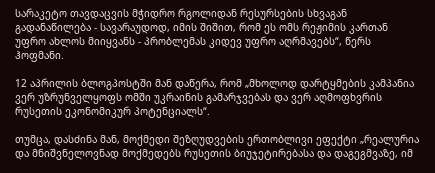სარაკეტო თავდაცვის მჭიდრო რგოლიდან რესურსების სხვაგან გადანაწილება - სავარაუდოდ, იმის შიშით, რომ ეს ომს რეჟიმის კართან უფრო ახლოს მიიყვანს - პრობლემას კიდევ უფრო აღრმავებს“, წერს ჰოფმანი.

12 აპრილის ბლოგპოსტში მან დაწერა, რომ „მხოლოდ დარტყმების კამპანია ვერ უზრუნველყოფს ომში უკრაინის გამარჯვებას და ვერ აღმოფხვრის რუსეთის ეკონომიკურ პოტენციალს“.

თუმცა, დასძინა მან, მოქმედი შეზღუდვების ერთობლივი ეფექტი „რეალურია და მნიშვნელოვნად მოქმედებს რუსეთის ბიუჯეტირებასა და დაგეგმვაზე, იმ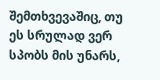შემთხვევაშიც, თუ ეს სრულად ვერ სპობს მის უნარს,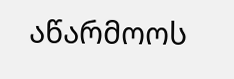აწარმოოს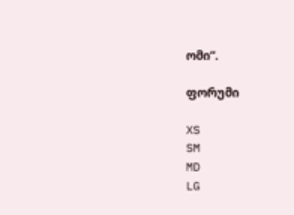ომი“.

ფორუმი

XS
SM
MD
LG